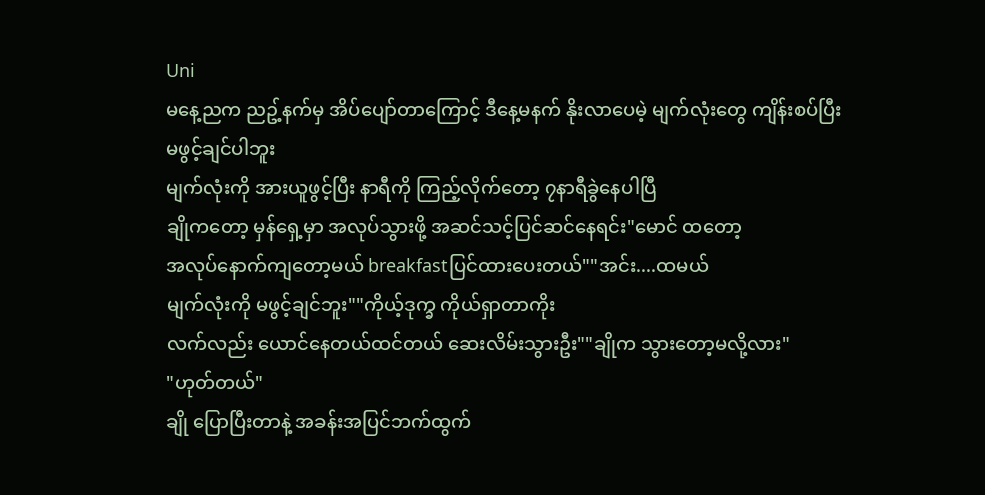Uni
မနေ့ညက ညဥ့်နက်မှ အိပ်ပျော်တာကြောင့် ဒီနေ့မနက် နိုးလာပေမဲ့ မျက်လုံးတွေ ကျိန်းစပ်ပြီး မဖွင့်ချင်ပါဘူး
မျက်လုံးကို အားယူဖွင့်ပြီး နာရီကို ကြည့်လိုက်တော့ ၇နာရီခွဲနေပါပြီ
ချိုကတော့ မှန်ရှေ့မှာ အလုပ်သွားဖို့ အဆင်သင့်ပြင်ဆင်နေရင်း"မောင် ထတော့
အလုပ်နောက်ကျတော့မယ် breakfastပြင်ထားပေးတယ်""အင်း....ထမယ်
မျက်လုံးကို မဖွင့်ချင်ဘူး""ကိုယ့်ဒုက္ခ ကိုယ်ရှာတာကိုး
လက်လည်း ယောင်နေတယ်ထင်တယ် ဆေးလိမ်းသွားဦး""ချိုက သွားတော့မလို့လား"
"ဟုတ်တယ်"
ချို ပြောပြီးတာနဲ့ အခန်းအပြင်ဘက်ထွက်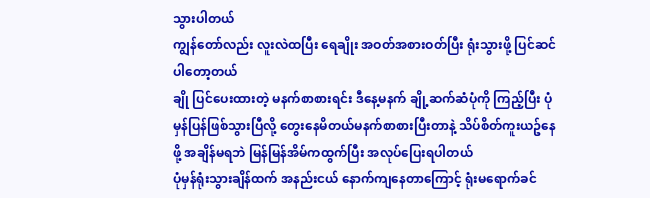သွားပါတယ်
ကျွန်တော်လည်း လူးလဲထပြီး ရေချိုး အဝတ်အစားဝတ်ပြီး ရုံးသွားဖို့ ပြင်ဆင်ပါတော့တယ်
ချို ပြင်ပေးထားတဲ့ မနက်စာစားရင်း ဒီနေ့မနက် ချို့ဆက်ဆံပုံကို ကြည့်ပြီး ပုံမှန်ပြန်ဖြစ်သွားပြီလို့ တွေးနေမိတယ်မနက်စာစားပြီးတာနဲ့ သိပ်စိတ်ကူးယဥ်နေဖို့ အချိန်မရဘဲ မြန်မြန်အိမ်ကထွက်ပြီး အလုပ်ပြေးရပါတယ်
ပုံမှန်ရုံးသွားချိန်ထက် အနည်းငယ် နောက်ကျနေတာကြောင့် ရုံးမရောက်ခင်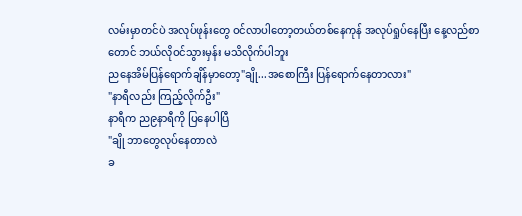လမ်းမှာတင်ပဲ အလုပ်ဖုန်းတွေ ဝင်လာပါတော့တယ်တစ်နေကုန် အလုပ်ရှုပ်နေပြီး နေ့လည်စာတောင် ဘယ်လိုဝင်သွားမှန်း မသိလိုက်ပါဘူး
ညနေအိမ်ပြန်ရောက်ချိန်မှာတော့"ချို...အစောကြီး ပြန်ရောက်နေတာလား"
"နာရီလည်း ကြည့်လိုက်ဦး"
နာရီက ည၉နာရီကို ပြနေပါပြီ
"ချို ဘာတွေလုပ်နေတာလဲ
ခ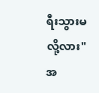ရီးသွားမလို့လား"အ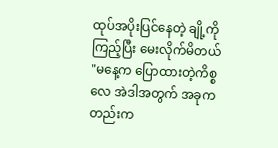ထုပ်အပိုးပြင်နေတဲ့ ချို့ကို ကြည့်ပြီး မေးလိုက်မိတယ်
"မနေ့က ပြောထားတဲ့ကိစ္စလေ အဲဒါအတွက် အခုကတည်းက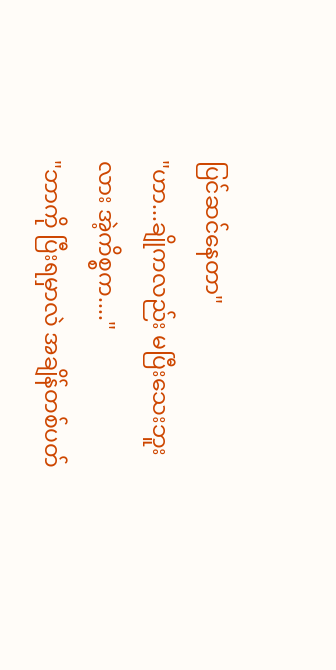ပြင်ဆင်နေတာ"
"ဟာ...ချိုကလည်း မပြီးသေးဘူးလား အဲ့ကိစ္စက...."
"ဘာကို ပြီးရမှာလဲ အချိန်တစ်ပတ်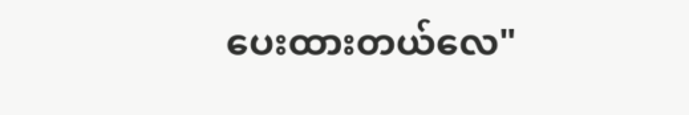ပေးထားတယ်လေ"